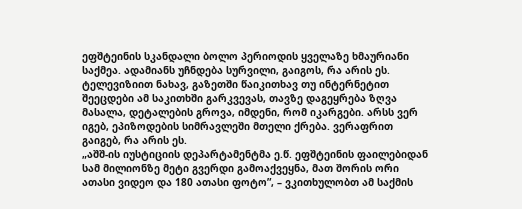ეფშტეინის სკანდალი ბოლო პერიოდის ყველაზე ხმაურიანი საქმეა. ადამიანს უჩნდება სურვილი, გაიგოს, რა არის ეს. ტელევიზიით ნახავ, გაზეთში წაიკითხავ თუ ინტერნეტით შეეცდები ამ საკითხში გარკვევას, თავზე დაგეყრება ზღვა მასალა, დეტალების გროვა, იმდენი, რომ იკარგები. არსს ვერ იგებ, ეპიზოდების სიმრავლეში მთელი ქრება. ვერაფრით გაიგებ, რა არის ეს.
„აშშ-ის იუსტიციის დეპარტამენტმა ე.წ. ეფშტეინის ფაილებიდან სამ მილიონზე მეტი გვერდი გამოაქვეყნა, მათ შორის ორი ათასი ვიდეო და 180 ათასი ფოტო”, – ვკითხულობთ ამ საქმის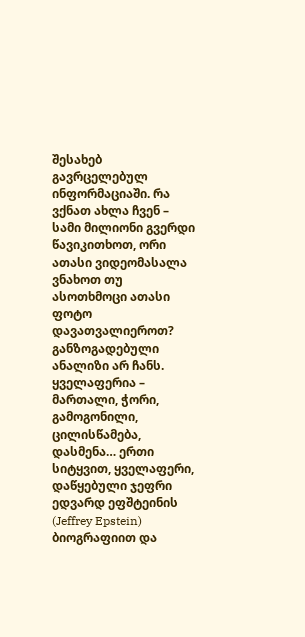შესახებ გავრცელებულ ინფორმაციაში. რა ვქნათ ახლა ჩვენ – სამი მილიონი გვერდი წავიკითხოთ, ორი ათასი ვიდეომასალა ვნახოთ თუ ასოთხმოცი ათასი ფოტო დავათვალიეროთ? განზოგადებული ანალიზი არ ჩანს. ყველაფერია – მართალი, ჭორი, გამოგონილი, ცილისწამება, დასმენა… ერთი სიტყვით, ყველაფერი, დაწყებული ჯეფრი ედვარდ ეფშტეინის (Jeffrey Epstein) ბიოგრაფიით და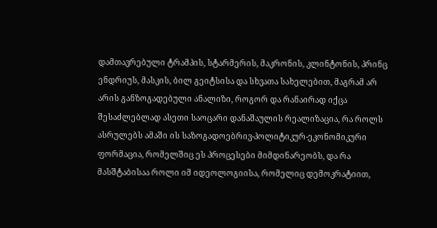დამთავრებული ტრამპის, სტარმერის, მაკრონის, კლინტონის, პრინც ენდრიუს, მასკის, ბილ გეიტსისა და სხვათა სახელებით, მაგრამ არ არის განზოგადებული ანალიზი, როგორ და რანაირად იქცა შესაძლებლად ასეთი საოცარი დანაშაულის რეალიზაცია, რა როლს ასრულებს ამაში ის საზოგადოებრივ-პოლიტიკურ-ეკონომიკური ფორმაცია, რომელშიც ეს პროცესები მიმდინარეობს, და რა მასშტაბისაა როლი იმ იდეოლოგიისა, რომელიც დემოკრატიით,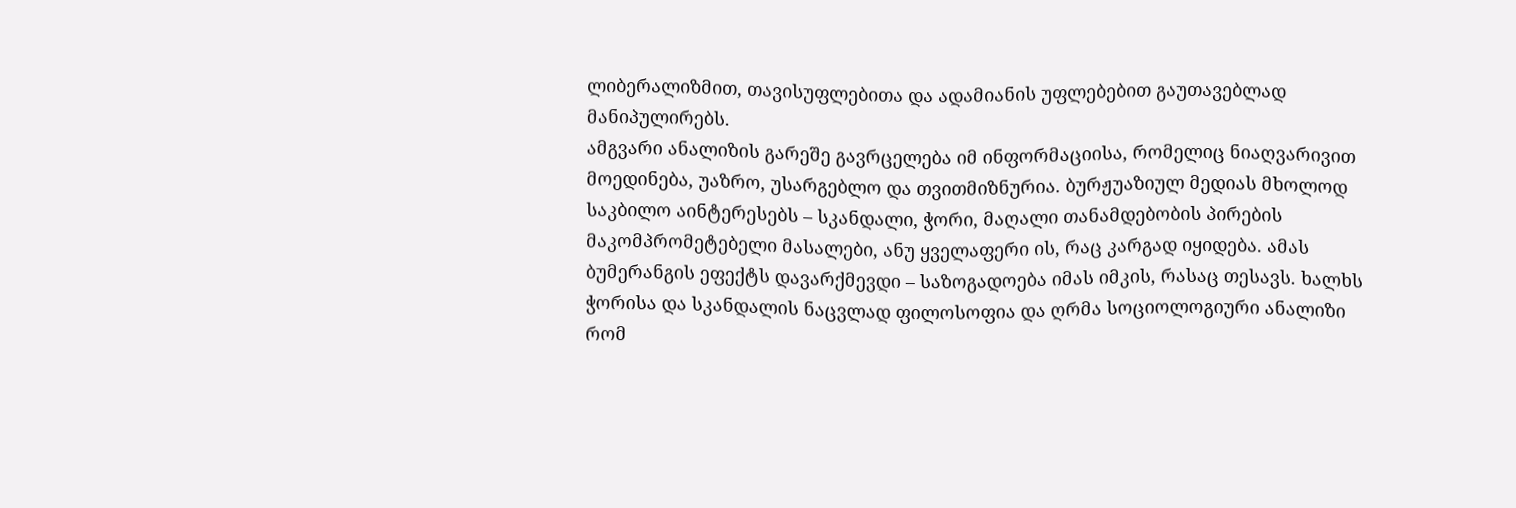ლიბერალიზმით, თავისუფლებითა და ადამიანის უფლებებით გაუთავებლად მანიპულირებს.
ამგვარი ანალიზის გარეშე გავრცელება იმ ინფორმაციისა, რომელიც ნიაღვარივით მოედინება, უაზრო, უსარგებლო და თვითმიზნურია. ბურჟუაზიულ მედიას მხოლოდ საკბილო აინტერესებს – სკანდალი, ჭორი, მაღალი თანამდებობის პირების მაკომპრომეტებელი მასალები, ანუ ყველაფერი ის, რაც კარგად იყიდება. ამას ბუმერანგის ეფექტს დავარქმევდი – საზოგადოება იმას იმკის, რასაც თესავს. ხალხს ჭორისა და სკანდალის ნაცვლად ფილოსოფია და ღრმა სოციოლოგიური ანალიზი რომ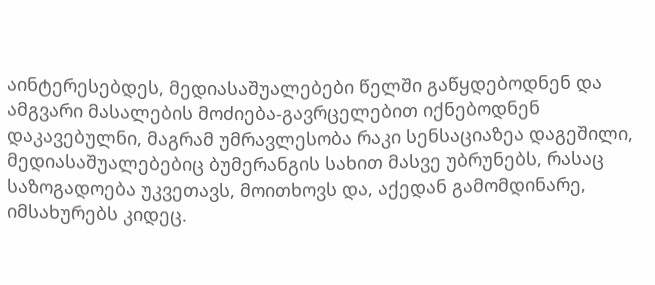აინტერესებდეს, მედიასაშუალებები წელში გაწყდებოდნენ და ამგვარი მასალების მოძიება-გავრცელებით იქნებოდნენ დაკავებულნი, მაგრამ უმრავლესობა რაკი სენსაციაზეა დაგეშილი, მედიასაშუალებებიც ბუმერანგის სახით მასვე უბრუნებს, რასაც საზოგადოება უკვეთავს, მოითხოვს და, აქედან გამომდინარე, იმსახურებს კიდეც.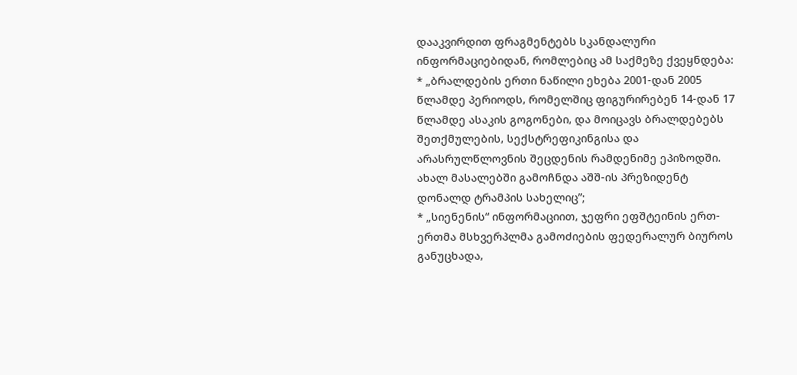დააკვირდით ფრაგმენტებს სკანდალური ინფორმაციებიდან, რომლებიც ამ საქმეზე ქვეყნდება:
* „ბრალდების ერთი ნაწილი ეხება 2001-დან 2005 წლამდე პერიოდს, რომელშიც ფიგურირებენ 14-დან 17 წლამდე ასაკის გოგონები, და მოიცავს ბრალდებებს შეთქმულების, სექსტრეფიკინგისა და არასრულწლოვნის შეცდენის რამდენიმე ეპიზოდში. ახალ მასალებში გამოჩნდა აშშ-ის პრეზიდენტ დონალდ ტრამპის სახელიც”;
* „სიენენის“ ინფორმაციით, ჯეფრი ეფშტეინის ერთ-ერთმა მსხვერპლმა გამოძიების ფედერალურ ბიუროს განუცხადა,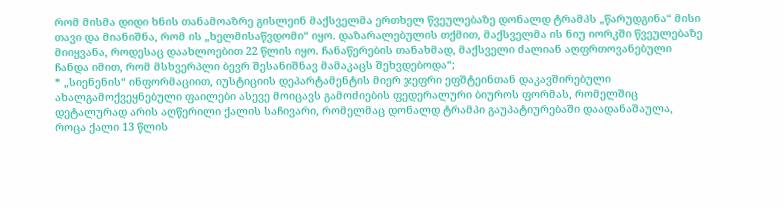რომ მისმა დიდი ხნის თანამოაზრე გისლეინ მაქსველმა ერთხელ წვეულებაზე დონალდ ტრამპს „წარუდგინა“ მისი თავი და მიანიშნა, რომ ის „ხელმისაწვდომი“ იყო. დაზარალებულის თქმით, მაქსველმა ის ნიუ იორკში წვეულებაზე მიიყვანა, როდესაც დაახლოებით 22 წლის იყო. ჩანაწერების თანახმად, მაქსველი ძალიან აღფრთოვანებული ჩანდა იმით, რომ მსხვერპლი ბევრ შესანიშნავ მამაკაცს შეხვდებოდა“;
* „სიენენის“ ინფორმაციით, იუსტიციის დეპარტამენტის მიერ ჯეფრი ეფშტეინთან დაკავშირებული ახალგამოქვეყნებული ფაილები ასევე მოიცავს გამოძიების ფედერალური ბიუროს ფორმას, რომელშიც დეტალურად არის აღწერილი ქალის საჩივარი, რომელმაც დონალდ ტრამპი გაუპატიურებაში დაადანაშაულა, როცა ქალი 13 წლის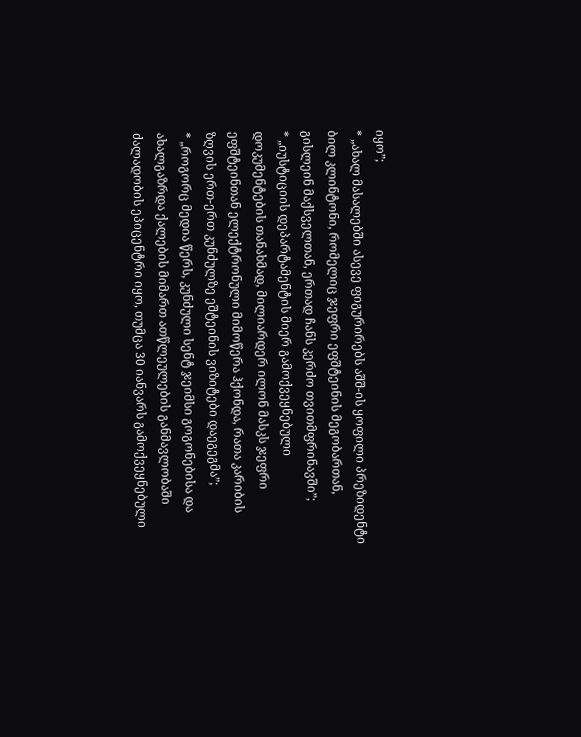იყო”;
* „ახალ მასალებში ასევე ფიგურირებს აშშ-ის ყოფილი პრეზიდენტი ბილ კლინტონი, რომელიც ჯეფრი ეფშტეინის მეგობართან, გისლეინ მაქსველთან, ერთად ჩანს კერძო თვითმფრინავში”;
* „იუსტიციის დეპარტამენტის მიერ გამოქვეყნებული დოკუმენტების თანახმად, მილიარდერ ილონ მასკს ჯეფრი ეფშტეინთან ელექტრონული მიმოწერა ჰქონდა, რათა კარიბის ზღვის ერთ-ერთ კუნძულზე ეშტეინის ვიზიტები დაეგეგმა”;
* „როგორც მედია წერს, კუნძული სენტ ჯეიმსი გოგონებისა და ახალგაზრდა ქალების მიმართ ათწლეულების განმავლობაში ძალადობის ეპიცენტრი იყო, თუმცა 30 იანვარს გამოქვეყნებული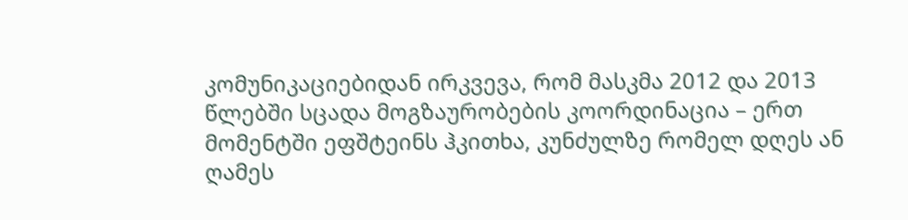კომუნიკაციებიდან ირკვევა, რომ მასკმა 2012 და 2013 წლებში სცადა მოგზაურობების კოორდინაცია – ერთ მომენტში ეფშტეინს ჰკითხა, კუნძულზე რომელ დღეს ან ღამეს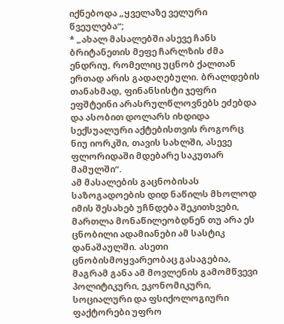იქნებოდა „ყველაზე ველური წვეულება“;
* „ახალ მასალებში ასევე ჩანს ბრიტანეთის მეფე ჩარლზის ძმა ენდრიუ, რომელიც უცნობ ქალთან ერთად არის გადაღებული. ბრალდების თანახმად, ფინანსისტი ჯეფრი ეფშტეინი არასრულწლოვნებს ეძებდა და ასობით დოლარს იხდიდა სექსუალური აქტებისთვის როგორც ნიუ იორკში, თავის სახლში, ასევე ფლორიდაში მდებარე საკუთარ მამულში”.
ამ მასალების გაცნობისას საზოგადოების დიდ ნაწილს მხოლოდ იმის შესახებ უჩნდება შეკითხვები, მართლა მონაწილეობდნენ თუ არა ეს ცნობილი ადამიანები ამ სასტიკ დანაშაულში. ასეთი ცნობისმოყვარეობაც გასაგებია, მაგრამ განა ამ მოვლენის გამომწვევი პოლიტიკური, ეკონომიკური, სოციალური და ფსიქოლოგიური ფაქტორები უფრო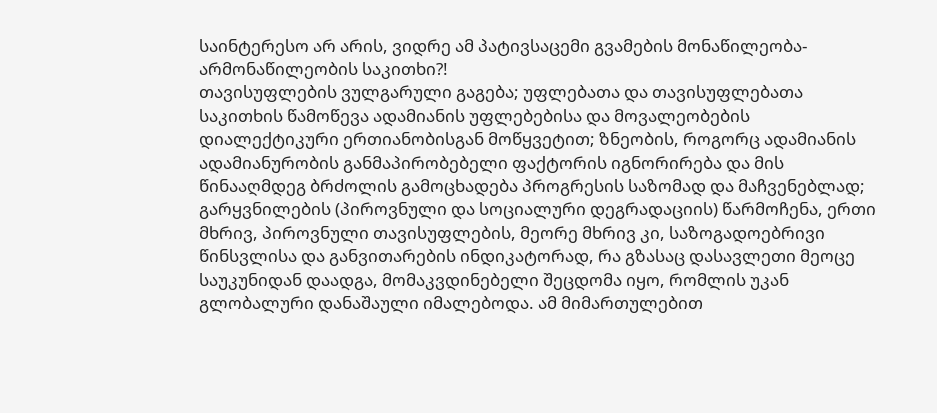საინტერესო არ არის, ვიდრე ამ პატივსაცემი გვამების მონაწილეობა-არმონაწილეობის საკითხი?!
თავისუფლების ვულგარული გაგება; უფლებათა და თავისუფლებათა საკითხის წამოწევა ადამიანის უფლებებისა და მოვალეობების დიალექტიკური ერთიანობისგან მოწყვეტით; ზნეობის, როგორც ადამიანის ადამიანურობის განმაპირობებელი ფაქტორის იგნორირება და მის წინააღმდეგ ბრძოლის გამოცხადება პროგრესის საზომად და მაჩვენებლად; გარყვნილების (პიროვნული და სოციალური დეგრადაციის) წარმოჩენა, ერთი მხრივ, პიროვნული თავისუფლების, მეორე მხრივ კი, საზოგადოებრივი წინსვლისა და განვითარების ინდიკატორად, რა გზასაც დასავლეთი მეოცე საუკუნიდან დაადგა, მომაკვდინებელი შეცდომა იყო, რომლის უკან გლობალური დანაშაული იმალებოდა. ამ მიმართულებით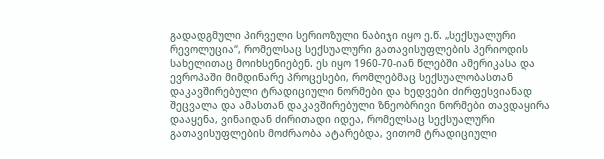გადადგმული პირველი სერიოზული ნაბიჯი იყო ე.წ. „სექსუალური რევოლუცია“, რომელსაც სექსუალური გათავისუფლების პერიოდის სახელითაც მოიხსენიებენ. ეს იყო 1960-70-იან წლებში ამერიკასა და ევროპაში მიმდინარე პროცესები, რომლებმაც სექსუალობასთან დაკავშირებული ტრადიციული ნორმები და ხედვები ძირფესვიანად შეცვალა და ამასთან დაკავშირებული ზნეობრივი ნორმები თავდაყირა დააყენა, ვინაიდან ძირითადი იდეა, რომელსაც სექსუალური გათავისუფლების მოძრაობა ატარებდა, ვითომ ტრადიციული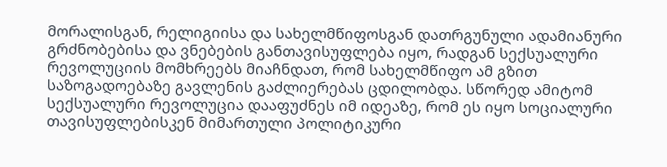მორალისგან, რელიგიისა და სახელმწიფოსგან დათრგუნული ადამიანური გრძნობებისა და ვნებების განთავისუფლება იყო, რადგან სექსუალური რევოლუციის მომხრეებს მიაჩნდათ, რომ სახელმწიფო ამ გზით საზოგადოებაზე გავლენის გაძლიერებას ცდილობდა. სწორედ ამიტომ სექსუალური რევოლუცია დააფუძნეს იმ იდეაზე, რომ ეს იყო სოციალური თავისუფლებისკენ მიმართული პოლიტიკური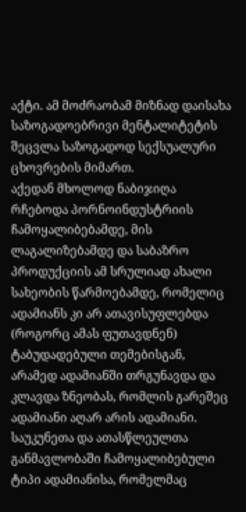აქტი. ამ მოძრაობამ მიზნად დაისახა საზოგადოებრივი მენტალიტეტის შეცვლა საზოგადოდ სექსუალური ცხოვრების მიმართ.
აქედან მხოლოდ ნაბიჯიღა რჩებოდა პორნოინდუსტრიის ჩამოყალიბებამდე, მის ლაგალიზებამდე და საბაზრო პროდუქციის ამ სრულიად ახალი სახეობის წარმოებამდე, რომელიც ადამიანს კი არ ათავისუფლებდა (როგორც ამას ფუთავდნენ) ტაბუდადებული თემებისგან, არამედ ადამიანში თრგუნავდა და კლავდა ზნეობას, რომლის გარეშეც ადამიანი აღარ არის ადამიანი. საუკუნეთა და ათასწლეულთა განმავლობაში ჩამოყალიბებული ტიპი ადამიანისა, რომელმაც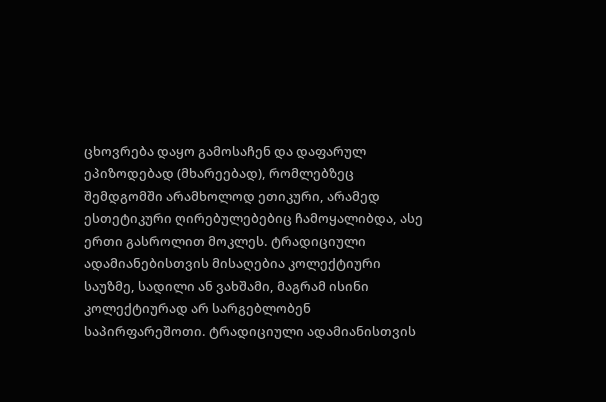ცხოვრება დაყო გამოსაჩენ და დაფარულ ეპიზოდებად (მხარეებად), რომლებზეც შემდგომში არამხოლოდ ეთიკური, არამედ ესთეტიკური ღირებულებებიც ჩამოყალიბდა, ასე ერთი გასროლით მოკლეს. ტრადიციული ადამიანებისთვის მისაღებია კოლექტიური საუზმე, სადილი ან ვახშამი, მაგრამ ისინი კოლექტიურად არ სარგებლობენ საპირფარეშოთი. ტრადიციული ადამიანისთვის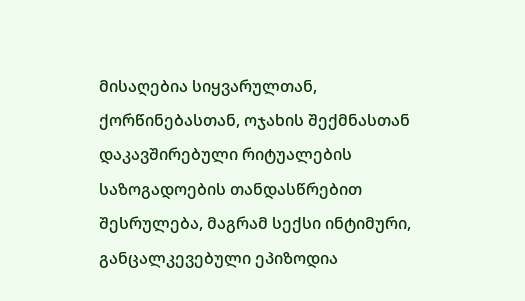მისაღებია სიყვარულთან, ქორწინებასთან, ოჯახის შექმნასთან დაკავშირებული რიტუალების საზოგადოების თანდასწრებით შესრულება, მაგრამ სექსი ინტიმური, განცალკევებული ეპიზოდია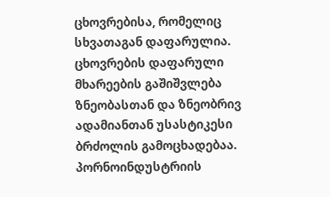ცხოვრებისა, რომელიც სხვათაგან დაფარულია. ცხოვრების დაფარული მხარეების გაშიშვლება ზნეობასთან და ზნეობრივ ადამიანთან უსასტიკესი ბრძოლის გამოცხადებაა.
პორნოინდუსტრიის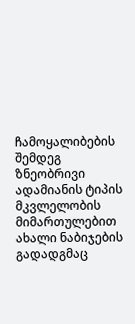ჩამოყალიბების შემდეგ ზნეობრივი ადამიანის ტიპის მკვლელობის მიმართულებით ახალი ნაბიჯების გადადგმაც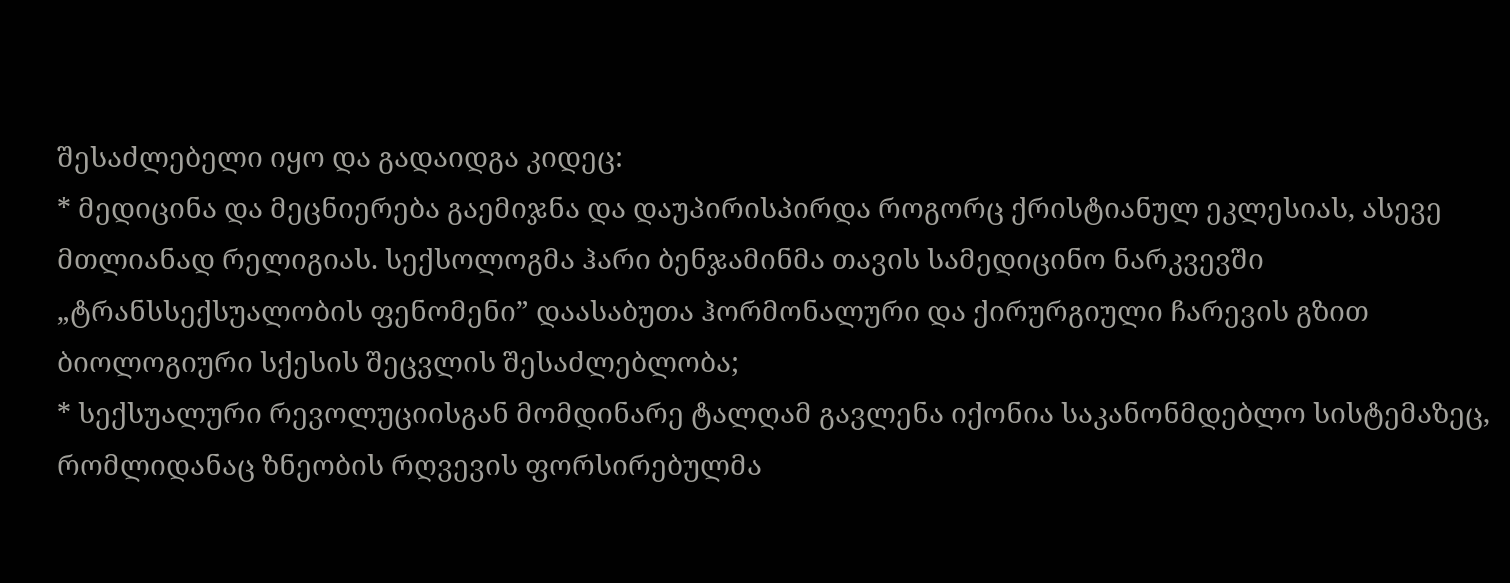შესაძლებელი იყო და გადაიდგა კიდეც:
* მედიცინა და მეცნიერება გაემიჯნა და დაუპირისპირდა როგორც ქრისტიანულ ეკლესიას, ასევე მთლიანად რელიგიას. სექსოლოგმა ჰარი ბენჯამინმა თავის სამედიცინო ნარკვევში „ტრანსსექსუალობის ფენომენი” დაასაბუთა ჰორმონალური და ქირურგიული ჩარევის გზით ბიოლოგიური სქესის შეცვლის შესაძლებლობა;
* სექსუალური რევოლუციისგან მომდინარე ტალღამ გავლენა იქონია საკანონმდებლო სისტემაზეც, რომლიდანაც ზნეობის რღვევის ფორსირებულმა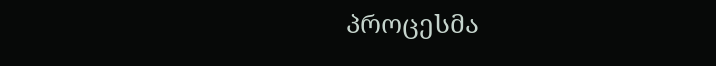პროცესმა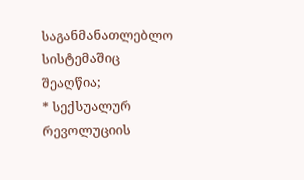საგანმანათლებლო სისტემაშიც შეაღწია;
* სექსუალურ რევოლუციის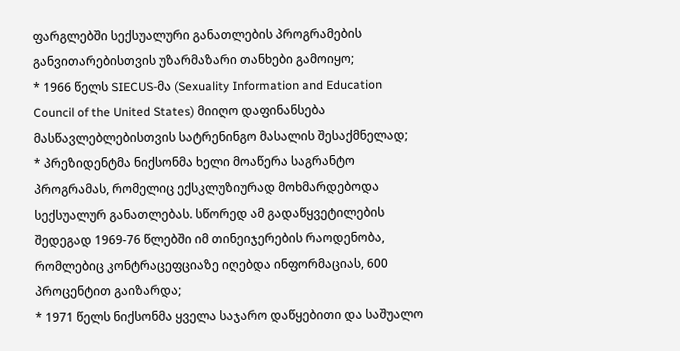ფარგლებში სექსუალური განათლების პროგრამების განვითარებისთვის უზარმაზარი თანხები გამოიყო;
* 1966 წელს SIECUS-მა (Sexuality Information and Education Council of the United States) მიიღო დაფინანსება მასწავლებლებისთვის სატრენინგო მასალის შესაქმნელად;
* პრეზიდენტმა ნიქსონმა ხელი მოაწერა საგრანტო პროგრამას, რომელიც ექსკლუზიურად მოხმარდებოდა სექსუალურ განათლებას. სწორედ ამ გადაწყვეტილების შედეგად 1969-76 წლებში იმ თინეიჯერების რაოდენობა, რომლებიც კონტრაცეფციაზე იღებდა ინფორმაციას, 600 პროცენტით გაიზარდა;
* 1971 წელს ნიქსონმა ყველა საჯარო დაწყებითი და საშუალო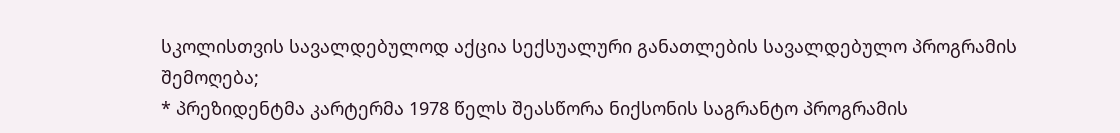სკოლისთვის სავალდებულოდ აქცია სექსუალური განათლების სავალდებულო პროგრამის შემოღება;
* პრეზიდენტმა კარტერმა 1978 წელს შეასწორა ნიქსონის საგრანტო პროგრამის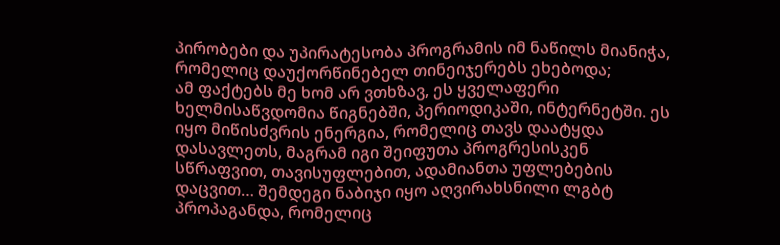პირობები და უპირატესობა პროგრამის იმ ნაწილს მიანიჭა, რომელიც დაუქორწინებელ თინეიჯერებს ეხებოდა;
ამ ფაქტებს მე ხომ არ ვთხზავ, ეს ყველაფერი ხელმისაწვდომია წიგნებში, პერიოდიკაში, ინტერნეტში. ეს იყო მიწისძვრის ენერგია, რომელიც თავს დაატყდა დასავლეთს, მაგრამ იგი შეიფუთა პროგრესისკენ სწრაფვით, თავისუფლებით, ადამიანთა უფლებების დაცვით… შემდეგი ნაბიჯი იყო აღვირახსნილი ლგბტ პროპაგანდა, რომელიც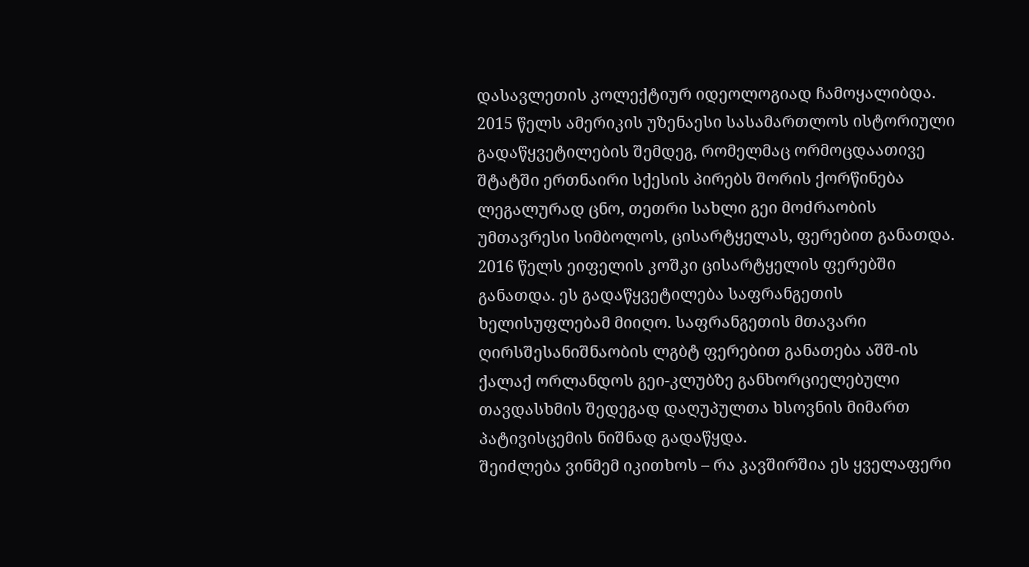დასავლეთის კოლექტიურ იდეოლოგიად ჩამოყალიბდა.
2015 წელს ამერიკის უზენაესი სასამართლოს ისტორიული გადაწყვეტილების შემდეგ, რომელმაც ორმოცდაათივე შტატში ერთნაირი სქესის პირებს შორის ქორწინება ლეგალურად ცნო, თეთრი სახლი გეი მოძრაობის უმთავრესი სიმბოლოს, ცისარტყელას, ფერებით განათდა.
2016 წელს ეიფელის კოშკი ცისარტყელის ფერებში განათდა. ეს გადაწყვეტილება საფრანგეთის ხელისუფლებამ მიიღო. საფრანგეთის მთავარი ღირსშესანიშნაობის ლგბტ ფერებით განათება აშშ-ის ქალაქ ორლანდოს გეი-კლუბზე განხორციელებული თავდასხმის შედეგად დაღუპულთა ხსოვნის მიმართ პატივისცემის ნიშნად გადაწყდა.
შეიძლება ვინმემ იკითხოს – რა კავშირშია ეს ყველაფერი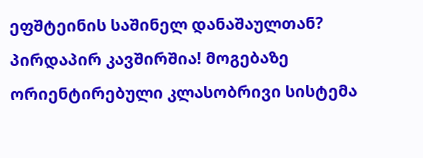ეფშტეინის საშინელ დანაშაულთან? პირდაპირ კავშირშია! მოგებაზე ორიენტირებული კლასობრივი სისტემა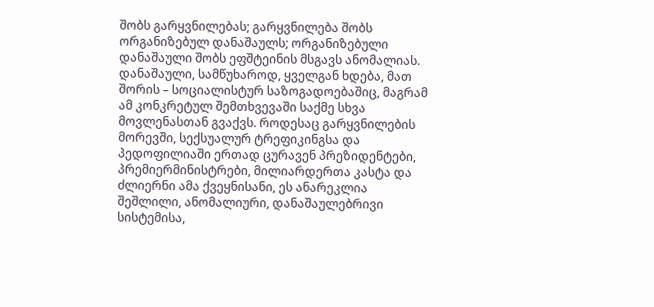შობს გარყვნილებას; გარყვნილება შობს ორგანიზებულ დანაშაულს; ორგანიზებული დანაშაული შობს ეფშტეინის მსგავს ანომალიას.
დანაშაული, სამწუხაროდ, ყველგან ხდება, მათ შორის – სოციალისტურ საზოგადოებაშიც, მაგრამ ამ კონკრეტულ შემთხვევაში საქმე სხვა მოვლენასთან გვაქვს. როდესაც გარყვნილების მორევში, სექსუალურ ტრეფიკინგსა და პედოფილიაში ერთად ცურავენ პრეზიდენტები, პრემიერმინისტრები, მილიარდერთა კასტა და ძლიერნი ამა ქვეყნისანი, ეს ანარეკლია შეშლილი, ანომალიური, დანაშაულებრივი სისტემისა,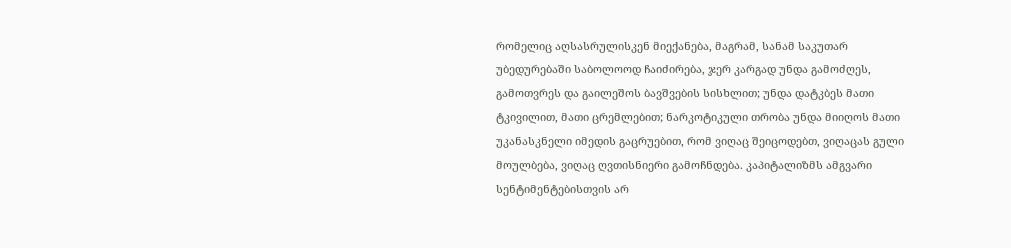რომელიც აღსასრულისკენ მიექანება, მაგრამ, სანამ საკუთარ უბედურებაში საბოლოოდ ჩაიძირება, ჯერ კარგად უნდა გამოძღეს, გამოთვრეს და გაილეშოს ბავშვების სისხლით; უნდა დატკბეს მათი ტკივილით, მათი ცრემლებით; ნარკოტიკული თრობა უნდა მიიღოს მათი უკანასკნელი იმედის გაცრუებით, რომ ვიღაც შეიცოდებთ, ვიღაცას გული მოულბება, ვიღაც ღვთისნიერი გამოჩნდება. კაპიტალიზმს ამგვარი სენტიმენტებისთვის არ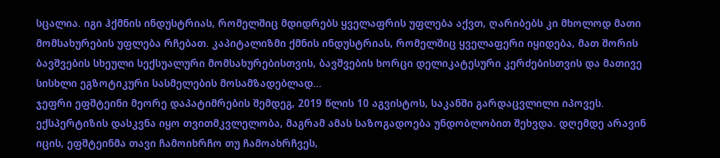სცალია. იგი ჰქმნის ინდუსტრიას, რომელშიც მდიდრებს ყველაფრის უფლება აქვთ, ღარიბებს კი მხოლოდ მათი მომსახურების უფლება რჩებათ. კაპიტალიზმი ქმნის ინდუსტრიას, რომელშიც ყველაფერი იყიდება, მათ შორის ბავშვების სხეული სექსუალური მომსახურებისთვის, ბავშვების ხორცი დელიკატესური კერძებისთვის და მათივე სისხლი ეგზოტიკური სასმელების მოსამზადებლად…
ჯეფრი ეფშტეინი მეორე დაპატიმრების შემდეგ, 2019 წლის 10 აგვისტოს, საკანში გარდაცვლილი იპოვეს. ექსპერტიზის დასკვნა იყო თვითმკვლელობა, მაგრამ ამას საზოგადოება უნდობლობით შეხვდა. დღემდე არავინ იცის, ეფშტეინმა თავი ჩამოიხრჩო თუ ჩამოახრჩვეს,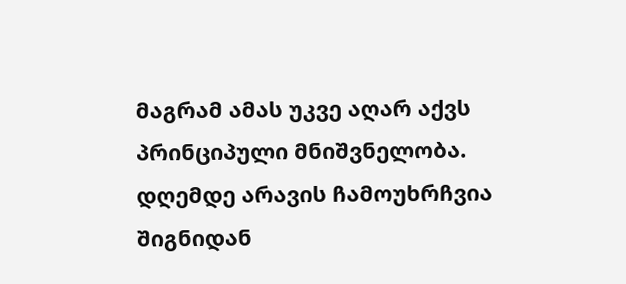მაგრამ ამას უკვე აღარ აქვს პრინციპული მნიშვნელობა. დღემდე არავის ჩამოუხრჩვია შიგნიდან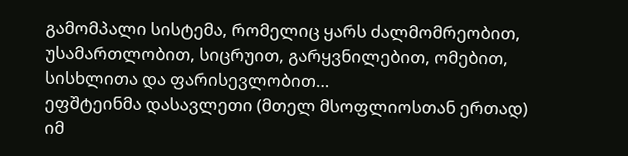გამომპალი სისტემა, რომელიც ყარს ძალმომრეობით, უსამართლობით, სიცრუით, გარყვნილებით, ომებით, სისხლითა და ფარისევლობით…
ეფშტეინმა დასავლეთი (მთელ მსოფლიოსთან ერთად) იმ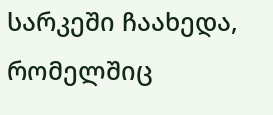სარკეში ჩაახედა, რომელშიც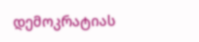დემოკრატიას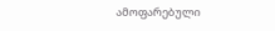ამოფარებული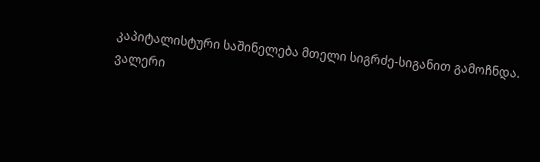კაპიტალისტური საშინელება მთელი სიგრძე-სიგანით გამოჩნდა.
ვალერი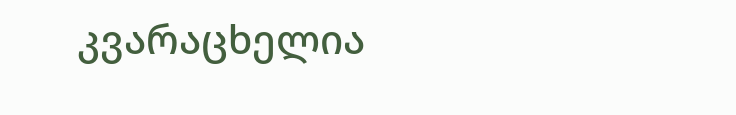კვარაცხელია